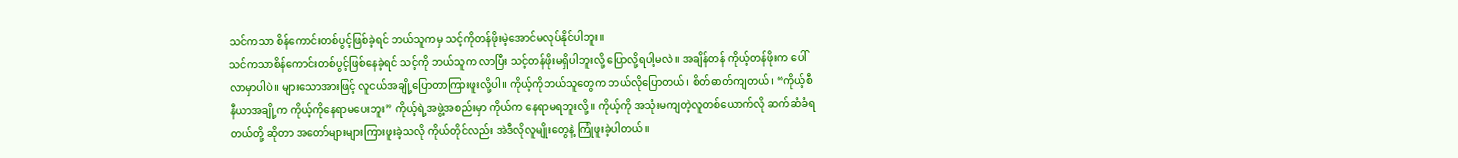သင်ကသာ စိန်ကောင်းတစ်ပွင့်ဖြစ်ခဲ့ရင် ဘယ်သူကမှ သင့်ကိုတန်ဖိုးမဲ့အောင်မလုပ်နိုင်ပါဘူး။
သင်ကသာစိန်ကောင်းတစ်ပွင့်ဖြစ်နေခဲ့ရင် သင့်ကို ဘယ်သူက လာပြီး သင့်တန်ဖိုးမရှိပါဘူးလို့ ပြောလို့ရပါ့မလဲ။ အချိန်တန် ကိုယ့်တန်ဖိုးက ပေါ်လာမှာပါပဲ။ များသောအားဖြင့် လူငယ်အချို့ပြောတာကြားဖူးလို့ပါ။ ကိုယ့်ကိုဘယ်သူတွေက ဘယ်လိုပြောတယ်၊ စိတ်ဓာတ်ကျတယ်၊ “ကိုယ့်စီနီယာအချို့က ကိုယ့်ကိုနေရာမပေးဘူး” ကိုယ့်ရဲ့အဖွဲ့အစည်းမှာ ကိုယ်က နေရာမရဘူးလို့။ ကိုယ့်ကို အသုံးမကျတဲ့လူတစ်ယောက်လို ဆက်ဆံခံရတယ်တို့ ဆိုတာ အတော်များများကြားဖူးခဲ့သလို ကိုယ်တိုင်လည်း အဲဒီလိုလူမျိုးတွေနဲ့ ကြုံဖူးခဲ့ပါတယ်။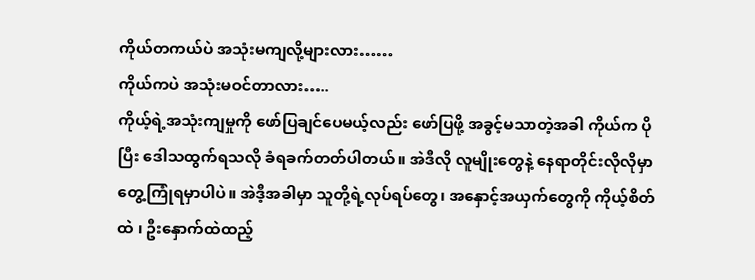ကိုယ်တကယ်ပဲ အသုံးမကျလို့များလား……
ကိုယ်ကပဲ အသုံးမဝင်တာလား…..
ကိုယ့်ရဲ့အသုံးကျမှုကို ဖော်ပြချင်ပေမယ့်လည်း ဖော်ပြဖို့ အခွင့်မသာတဲ့အခါ ကိုယ်က ပိုပြီး ဒေါသထွက်ရသလို ခံရခက်တတ်ပါတယ်။ အဲဒီလို လူမျိုးတွေနဲ့ နေရာတိုင်းလိုလိုမှာ တွေ့ကြုံရမှာပါပဲ။ အဲဒီ့အခါမှာ သူတို့ရဲ့လုပ်ရပ်တွေ၊ အနှောင့်အယှက်တွေကို ကိုယ့်စိတ်ထဲ ၊ ဦးနှောက်ထဲထည့်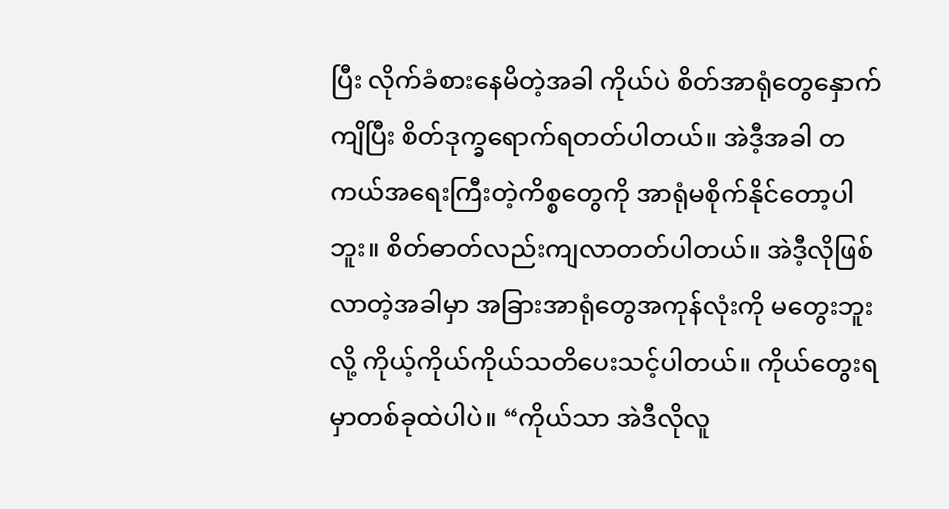ပြီး လိုက်ခံစားနေမိတဲ့အခါ ကိုယ်ပဲ စိတ်အာရုံတွေနှောက်ကျိပြီး စိတ်ဒုက္ခရောက်ရတတ်ပါတယ်။ အဲဒီ့အခါ တကယ်အရေးကြီးတဲ့ကိစ္စတွေကို အာရုံမစိုက်နိုင်တော့ပါဘူး။ စိတ်ဓာတ်လည်းကျလာတတ်ပါတယ်။ အဲဒီ့လိုဖြစ်လာတဲ့အခါမှာ အခြားအာရုံတွေအကုန်လုံးကို မတွေးဘူးလို့ ကိုယ့်ကိုယ်ကိုယ်သတိပေးသင့်ပါတယ်။ ကိုယ်တွေးရမှာတစ်ခုထဲပါပဲ။ “ကိုယ်သာ အဲဒီလိုလူ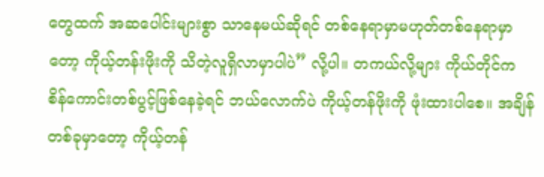တွေထက် အဆပေါင်းများစွာ သာနေမယ်ဆိုရင် တစ်နေရာမှာမဟုတ်တစ်နေရာမှာတော့ ကိုယ့်တန်းဖိုးကို သိတဲ့လူရှိလာမှာပါပဲ” လို့ပါ။ တကယ်လို့များ ကိုယ်တိုင်က စိန်ကောင်းတစ်ပွင့်ဖြစ်နေခဲ့ရင် ဘယ်လောက်ပဲ ကိုယ့်တန်ဖိုးကို ဖုံးထားပါစေ။ အချိန်တစ်ခုမှာတော့ ကိုယ့်တန်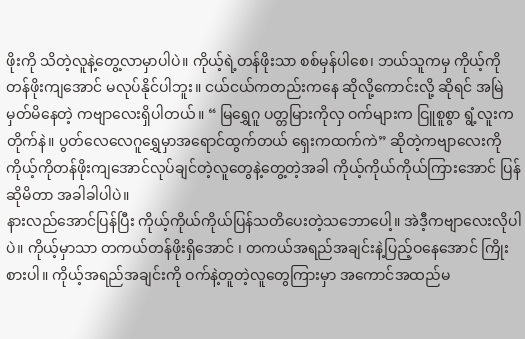ဖိုးကို သိတဲ့လူနဲ့တွေ့လာမှာပါပဲ။ ကိုယ့်ရဲ့တန်ဖိုးသာ စစ်မှန်ပါစေ၊ ဘယ်သူကမှ ကိုယ့်ကို တန်ဖိုးကျအောင် မလုပ်နိုင်ပါဘူး။ ငယ်ငယ်ကတည်းကနေ ဆိုလို့ကောင်းလို့ ဆိုရင် အမြဲမှတ်မိနေတဲ့ ကဗျာလေးရှိပါတယ်။ “ မြရွှေဂူ ပတ္တမြားကိုလှ ဝက်များက ငြူစူစွာ ရွံ့လူးက တိုက်နဲ။ ပွတ်လေလေဂူရွှေမှာအရောင်ထွက်တယ် ရှေးကထက်ကဲ” ဆိုတဲ့ကဗျာလေးကို ကိုယ့်ကိုတန်ဖိုးကျအောင်လုပ်ချင်တဲ့လူတွေနဲ့တွေ့တဲ့အခါ ကိုယ့်ကိုယ်ကိုယ်ကြားအောင် ပြန်ဆိုမိတာ အခါခါပါပဲ။
နားလည်အောင်ပြန်ပြီး ကိုယ့်ကိုယ်ကိုယ်ပြန်သတိပေးတဲ့သဘောပေါ့။ အဲဒီ့ကဗျာလေးလိုပါပဲ။ ကိုယ့်မှာသာ တကယ်တန်ဖိုးရှိအောင် ၊ တကယ်အရည်အချင်းနဲ့ပြည့်ဝနေအောင် ကြိုးစားပါ။ ကိုယ့်အရည်အချင်းကို ဝက်နဲ့တူတဲ့လူတွေကြားမှာ အကောင်အထည်မ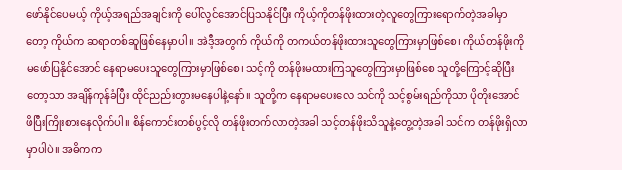ဖော်နိုင်ပေမယ့် ကိုယ့်အရည်အချင်းကို ပေါ်လွင်အောင်ပြသနိုင်ပြီး ကိုယ့်ကိုတန်ဖိုးထားတဲ့လူတွေကြားရောက်တဲ့အခါမှာတော့ ကိုယ်က ဆရာတစ်ဆူဖြစ်နေမှာပါ။ အဲဒီ့အတွက် ကိုယ်ကို တကယ်တန်ဖိုးထားသူတွေကြားမှာဖြစ်စေ၊ ကိုယ်တန်ဖိုးကို မဖော်ပြနိုင်အောင် နေရာမပေးသူတွေကြားမှာဖြစ်စေ၊ သင့်ကို တန်ဖိုးမထားကြသူတွေကြားမှာဖြစ်စေ သူတို့ကြောင့်ဆိုပြီးတော့သာ အချိန်ကုန်ခံပြီး ထိုင်ညည်းတွားမနေပါနဲ့နော်။ သူတို့က နေရာမပေးလေ သင်ကို သင့်စွမ်းရည်ကိုသာ ပိုတိုးအောင် ဖိပြီးကြိုးစားနေလိုက်ပါ။ စိန်ကောင်းတစ်ပွင့်လို တန်ဖိုးတက်လာတဲ့အခါ သင့်တန်ဖိုးသိသူနဲ့တွေ့တဲ့အခါ သင်က တန်ဖိုးရှိလာမှာပါပဲ။ အဓိကက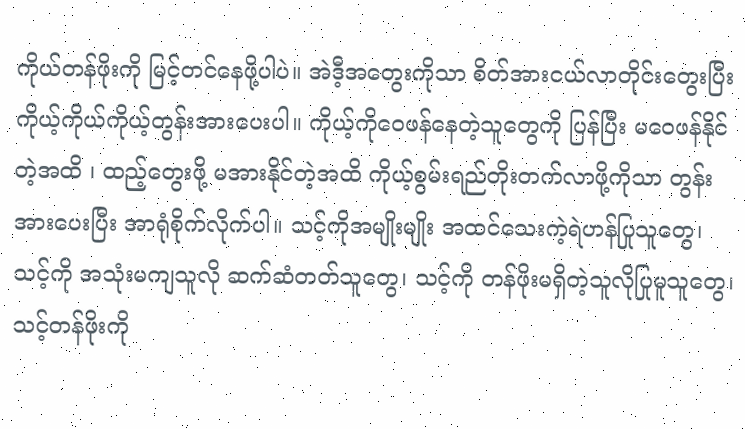ကိုယ်တန်ဖိုးကို မြင့်တင်နေဖို့ပါပဲ။ အဲဒီ့အတွေးကိုသာ စိတ်အားငယ်လာတိုင်းတွေးပြီး ကိုယ့်ကိုယ်ကိုယ့်တွန်းအားပေးပါ။ ကိုယ့်ကိုဝေဖန်နေတဲ့သူတွေကို ပြန်ပြီး မဝေဖန်နိုင်တဲ့အထိ ၊ ထည့်တွေးဖို့ မအားနိုင်တဲ့အထိ ကိုယ့်စွမ်းရည်တိုးတက်လာဖို့ကိုသာ တွန်းအားပေးပြီး အာရုံစိုက်လိုက်ပါ။ သင့်ကိုအမျိုးမျိုး အထင်သေးကဲ့ရဲဟန်ပြုသူတွေ၊ သင့်ကို အသုံးမကျသူလို ဆက်ဆံတတ်သူတွေ၊ သင့်ကို တန်ဖိုးမရှိတဲ့သူလိုပြုမူသူတွေ၊ သင့်တန်ဖိုးကို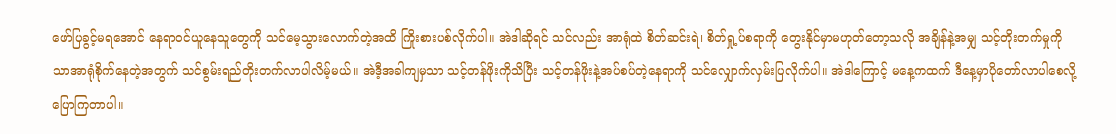ဖော်ပြခွင့်မရအောင် နေရာဝင်ယူနေသူတွေကို သင်မေ့သွားလောက်တဲ့အထိ ကြိုးစားပစ်လိုက်ပါ။ အဲဒါဆိုရင် သင်လည်း အာရုံထဲ စိတ်ဆင်းရဲ၊ စိတ်ရှု့ပ်စရာကို တွေးနိုင်မှာမဟုတ်တော့သလို အချိန်နဲ့အမျှ သင့်တိုးတက်မှုကိုသာအာရုံစိုက်နေတဲ့အတွက် သင်စွမ်းရည်တိုးတက်လာပါလိမ့်မယ်။ အဲဒီ့အခါကျမှသာ သင့်တန်ဖိုးကိုသိပြီး သင့်တန်ဖိုးနဲ့အပ်စပ်တဲ့နေရာကို သင်လျှောက်လှမ်းပြလိုက်ပါ။ အဲဒါကြောင့် မနေ့ကထက် ဒီနေ့မှာပိုတော်လာပါစေလို့ ပြောကြတာပါ။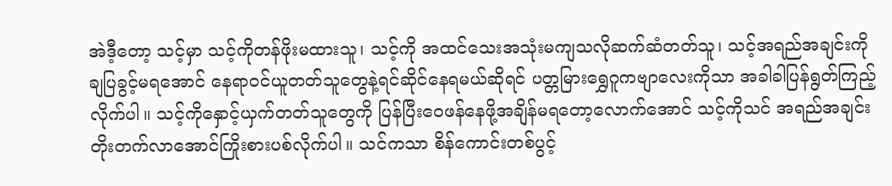အဲဒီ့တော့ သင့်မှာ သင့်ကိုတန်ဖိုးမထားသူ၊ သင့်ကို အထင်သေးအသုံးမကျသလိုဆက်ဆံတတ်သူ၊ သင့်အရည်အချင်းကို ချပြခွင့်မရအောင် နေရာဝင်ယူတတ်သူတွေနဲ့ရင်ဆိုင်နေရမယ်ဆိုရင် ပတ္တမြားရွှေဂူကဗျာလေးကိုသာ အခါခါပြန်ရွတ်ကြည့်လိုက်ပါ။ သင့်ကိုနှောင့်ယှက်တတ်သူတွေကို ပြန်ပြီးဝေဖန်နေဖို့အချိန်မရတော့လောက်အောင် သင့်ကိုသင် အရည်အချင်းတိုးတက်လာအောင်ကြိုးစားပစ်လိုက်ပါ။ သင်ကသာ စိန်ကောင်းတစ်ပွင့်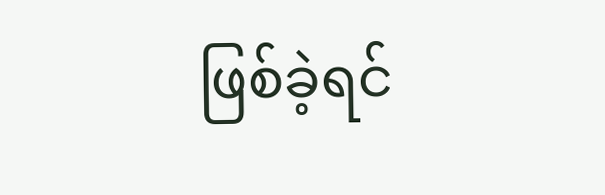ဖြစ်ခဲ့ရင်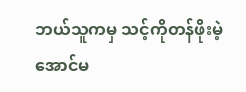ဘယ်သူကမှ သင့်ကိုတန်ဖိုးမဲ့အောင်မ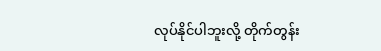လုပ်နိုင်ပါဘူးလို့ တိုက်တွန်း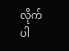လိုက်ပါ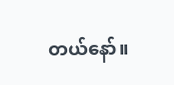တယ်နော်။